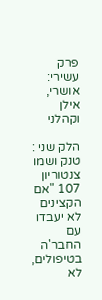פרק עשירי: אושרי, אילן וקהלני

הלק שני : טנק ושמו צנטוריון 107 "אם הקצינים לא יעבדו עם החבר'ה בטיפולים, לא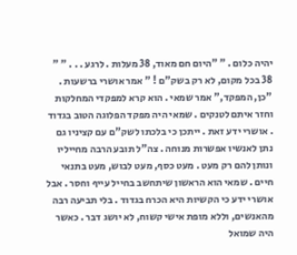יהיה כלום . " "היום חם מאוד, 38 מעלות . לרגע . . . " " 38 בכל מקום, לא רק בשק"ם ! " אמר אושרי ברשעות . "כן, המפקד," אמר שמאי . הוא קרא למפקדי המחלקות וחזר איתם לטנקים . שמאי היה מפקד הפלוגה הטוב בגדוד . אושרי ידע זאת . ייתכן כי בלכתו לשק"ם עם קציניו גם נתן לאנשיו אפשרות מנוחה . צה"ל תובע הרבה מחייליו ונותן להם רק מעט . מעט כסף, מעט לבוש, מעט בתנאי חיים . שמאי הוא הראשון שיתחשב בחייל עייף וחסר . אבל אושרי ידע כי הקשיות היא הכרח בגדוד . בלי תביעה רבה מהאנשים, וללא מופת אישי קשוח, לא יושג דבר . כאשר היה שמואל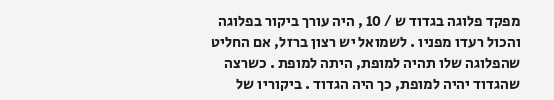מפקד פלוגה בגדוד ש / 10 , היה עורך ביקור בפלוגה והכול רעדו מפניו . לשמואל יש רצון ברזל, אם החליט שהפלוגה שלו תהיה למופת, היתה למופת . כשרצה שהגדוד יהיה למופת, כך היה הגדוד . ביקוריו של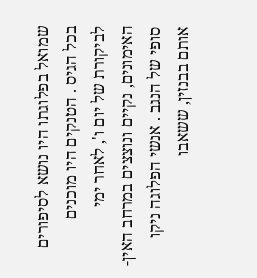שמואל בפלוגתו היו נושא לסיפורים בכל הגיס . הטנקים היו מוכנים לביקורת של יום ו', לאחר ימי האימונים, נקיים ונוצצים במרחב האין-סופי של הנגב . אנשי הפלוגה ניקו אותם בבנזין, ששאבו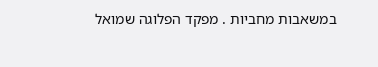במשאבות מחביות . מפקד הפלוגה שמואל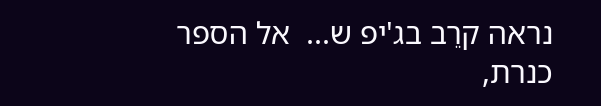נראה קרֵב בג'יפ ש...  אל הספר
כנרת,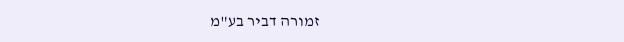זמורה דביר בע"מ